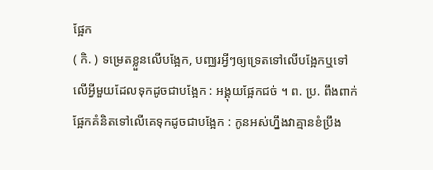ផ្អែក
( កិ. ) ទម្រេតខ្លួនលើបង្អែក, បញ្ឈរអ្វីៗឲ្យទ្រេតទៅលើបង្អែកឬទៅលើអ្វីមួយដែលទុកដូចជាបង្អែក : អង្គុយផ្អែកជច់ ។ ព. ប្រ. ពឹងពាក់ផ្អែកគំនិតទៅលើគេទុកដូចជាបង្អែក : កូនអស់ហ្នឹងវាគ្មានខំប្រឹង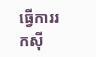ធ្វើការរកស៊ី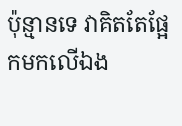ប៉ុន្មានទេ វាគិតតែផ្អែកមកលើឯង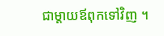ជាម្ដាយឪពុកទៅវិញ ។